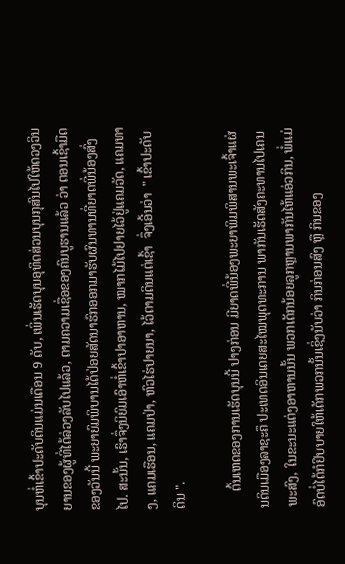ບຸນຫໍ່ເຂົ້າປະດັບດິນແມ່ນເດືອນ 9 ດັບ, ເພິ່ນເຮັດບຸນອຸທິດສ່ວນບຸນກຸສົນໄປໃຫ້ດວງວິນຍານຂອງຜູ້ທີ່ໄດ້ລ່ວງລັບໄປແລ້ວ, ຕາມຄວາມເຊື່ອຂອງຄົນບູຮານແລ້ວ ວ່າ ຕອນເຊົ້າມືດຂອງວັນນີ້ ພະຍາຍົມພິບານໄດ້ປ່ອຍສັດນາຮົກອອກມາຮັບຜົນທານທີ່ຍາດພີ່ນ້ອງສົ່ງໄປ. ສະນັ້ນ, ເຮົາຈຶ່ງນິຍົມເອົາຫໍ່ເຂົ້າປາອາຫານ, ໝາກໄມ້ໄປຢາຍໄວ້ຢູ່ແຄມວັດ, ແຄມທາງ, ແຄມເຮືອນ, ແຄມປ່າ, ຫົວໄຮ່ປາຍນາ, ໄວ້ຕາມດິນແຕ່ເຊົ້າ  ຈຶ່ງເອີ້ນວ່າ  " ເຂົ້າປະດັບດິນ ".

     ຕົ້ນເຫດຂອງການເຮັດບຸນນີ້ ປາງກ່ອນ ມີຍາດພີ່ນ້ອງພະຍາພິມພິສານພະເຈົ້າແຜ່ນດິນເມືອງລາຊະຄຶ ປະເທດອິນເດຍສະໄໝພຸດທະການ ພາກັນເຮັດສັງຄະທານໄປເຄນພະສົງ, ໃນຂະນະແຕ່ງອາຫານນັ້ນ ພວກເດັກນ້ອຍລູກຫຼານພາກັນໄຫ້ແອ່ວກິນ, ພໍ່ແມ່ອົດບໍ່ໄດ້ກໍຢິບບາຍໃຫ້ເດັກພວກນັ້ນເຊິ່ງນັບວ່າ ກິນກ່ອນສົງ ຫຼື ກິນຂອງ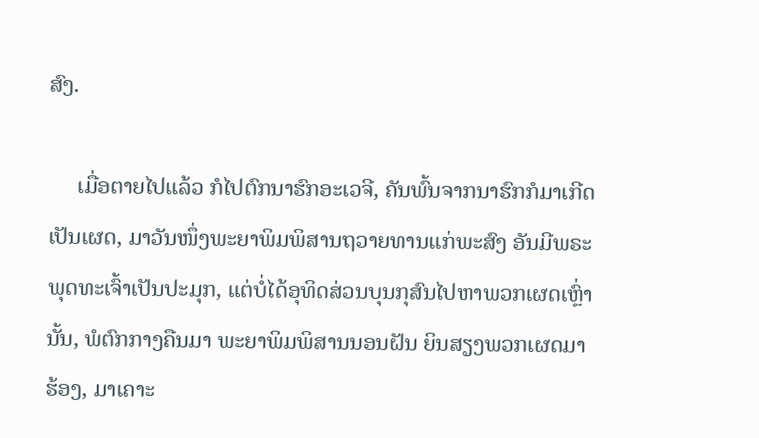ສົງ.

     ເມື່ອຕາຍໄປແລ້ວ ກໍໄປຕົກນາຮົກອະເວຈີ, ຄັນພົ້ນຈາກນາຮົກກໍມາເກີດເປັນເຜດ, ມາວັນໜຶ່ງພະຍາພິມພິສານຖວາຍທານແກ່ພະສົງ ອັນມີພຣະພຸດທະເຈົ້າເປັນປະມຸກ, ແຕ່ບໍ່ໄດ້ອຸທິດສ່ວນບຸນກຸສົນໄປຫາພວກເຜດເຫຼົ່ານັ້ນ, ພໍຕົກກາງຄືນມາ ພະຍາພິມພິສານນອນຝັນ ຍິນສຽງພວກເຜດມາຮ້ອງ, ມາເຄາະ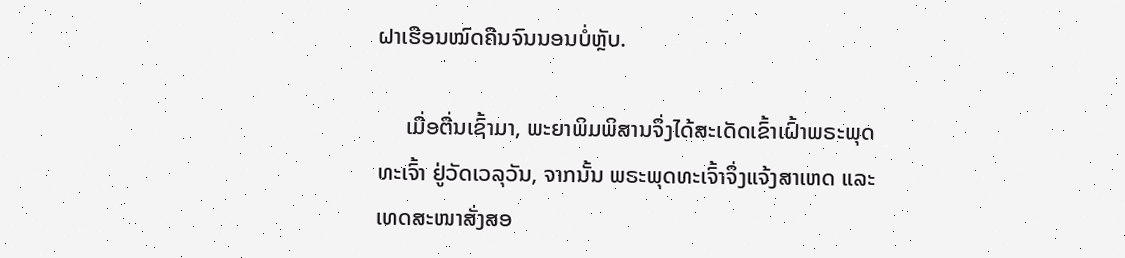ຝາເຮືອນໝົດຄືນຈົນນອນບໍ່ຫຼັບ.

     ເມື່ອຕື່ນເຊົ້າມາ, ພະຍາພິມພິສານຈຶ່ງໄດ້ສະເດັດເຂົ້າເຝົ້າພຣະພຸດທະເຈົ້າ ຢູ່ວັດເວລຸວັນ, ຈາກນັ້ນ ພຣະພຸດທະເຈົ້າຈຶ່ງແຈ້ງສາເຫດ ແລະ ເທດສະໜາສັ່ງສອ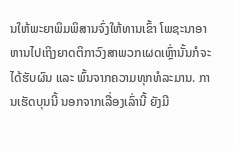ນໃຫ້ພະຍາພິມພິສານຈົ່ງໃຫ້ທານເຂົ້າ ໂພຊະນາອາຫານໄປເຖິງຍາດຕິກາວົງສາພວກເຜດເຫຼົ່ານັ້ນກໍຈະໄດ້ຮັບຜົນ ແລະ ພົ້ນຈາກຄວາມທຸກທໍລະມານ. ການເຮັດບຸນນີ້ ນອກຈາກເລື່ອງເລົ່ານີ້ ຍັງມີ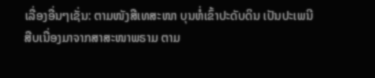ເລື່ອງອື່ນໆເຊັ່ນ: ຕາມໜັງສືເທສະໜາ ບຸນຫໍ່ເຂົ້າປະດັບດິນ ເປັນປະເພນີສືບເນື່ອງມາຈາກສາສະໜາພຣາມ ຕາມ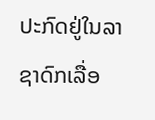ປະກົດຢູ່ໃນລາຊາດົກເລື່ອ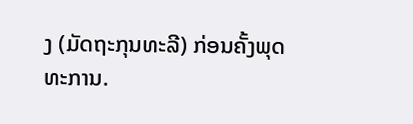ງ (ມັດຖະກຸນທະລີ) ກ່ອນຄັ້ງພຸດທະການ.